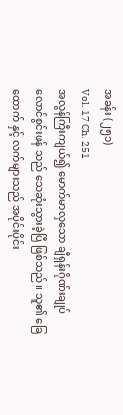အခန်း (၂၅၁)
Vol. 17 Ch. 251
အလွန်ကြီးကျယ်၍ မောက်မာလှသော ချီရှန်းဂိုဏ်းချုပ် လောင်စွင်းဖန် သည် သေဆုံးသွားခဲ့ပြီ ဖြစ်သည်။ သူ၏ ခြေထောက် နှင့် လက်များသည် အပိုင်းပိုင်း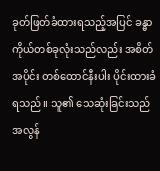ခုတ်ဖြတ်ခံထားရသည့်အပြင် ခန္ဓာကိုယ်တစ်ခုလုံးသည်လည်း အစိတ်အပိုင်း တစ်ထောင်နီးပါး ပိုင်းထားခံရသည်။ သူ၏ သေဆုံးခြင်းသည် အလွန်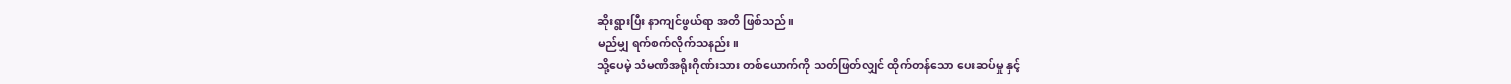ဆိုးရွားပြီး နာကျင်ဖွယ်ရာ အတိ ဖြစ်သည်။
မည်မျှ ရက်စက်လိုက်သနည်း။
သို့ပေမဲ့ သံမဏိအရိုးဂိုဏ်းသား တစ်ယောက်ကို သတ်ဖြတ်လျှင် ထိုက်တန်သော ပေးဆပ်မှု နှင့်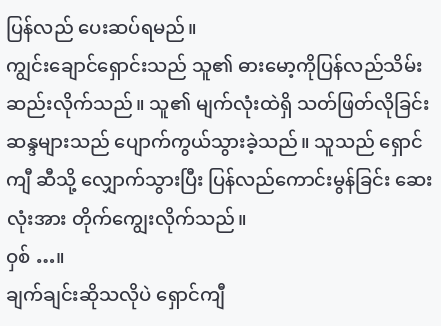ပြန်လည် ပေးဆပ်ရမည်။
ကျွင်းချောင်ရှောင်းသည် သူ၏ ဓားမော့ကိုပြန်လည်သိမ်းဆည်းလိုက်သည်။ သူ၏ မျက်လုံးထဲရှိ သတ်ဖြတ်လိုခြင်း ဆန္ဒများသည် ပျောက်ကွယ်သွားခဲ့သည်။ သူသည် ရှောင်ကျီ ဆီသို့ လျှောက်သွားပြီး ပြန်လည်ကောင်းမွန်ခြင်း ဆေးလုံးအား တိုက်ကျွေးလိုက်သည်။
ဝှစ် …။
ချက်ချင်းဆိုသလိုပဲ ရှောင်ကျီ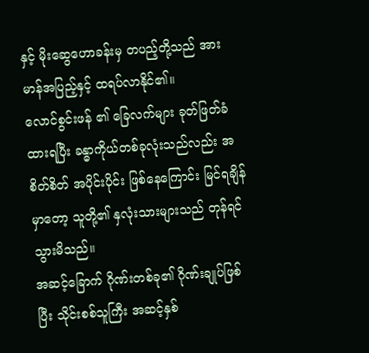နှင့် မိုးဆွေဟောခန်းမှ တပည့်တို့သည် အားမာန်အပြည့်နှင့် ထရပ်လာနိုင်၏။
လောင်စွင်းဖန် ၏ ခြေလက်များ ခုတ်ဖြတ်ခံထားရပြီး ခန္ဓာကိုယ်တစ်ခုလုံးသည်လည်း အစိတ်စိတ် အပိုင်းပိုင်း ဖြစ်နေကြောင်း မြင်ရချိန်မှာတော့ သူတို့၏ နှလုံးသားများသည် တုန်ရင်သွားမိသည်။
အဆင့်ခြောက် ဂိုဏ်းတစ်ခု၏ ဂိုဏ်းချုပ်ဖြစ်ပြီး သိုင်းစစ်သူကြီး အဆင့်နှစ်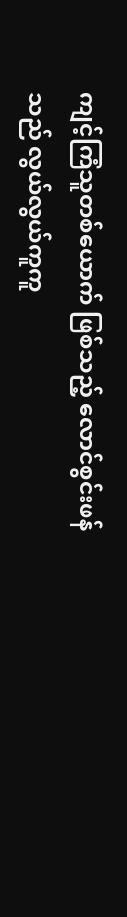ကျင့်ကြံသူတစ်ယောက် ဖြစ်သည့် လောင်စွင်းဖန် သည် လွယ်လွယ်ကူကူ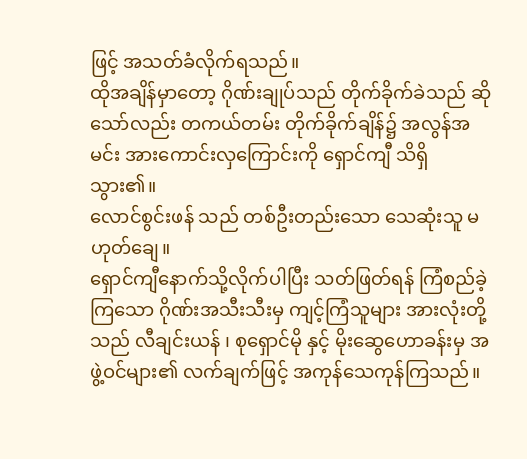ဖြင့် အသတ်ခံလိုက်ရသည်။
ထိုအချိန်မှာတော့ ဂိုဏ်းချုပ်သည် တိုက်ခိုက်ခဲသည် ဆိုသော်လည်း တကယ်တမ်း တိုက်ခိုက်ချိန်၌ အလွန်အမင်း အားကောင်းလှကြောင်းကို ရှောင်ကျီ သိရှိသွား၏။
လောင်စွင်းဖန် သည် တစ်ဦးတည်းသော သေဆုံးသူ မဟုတ်ချေ။
ရှောင်ကျီနောက်သို့လိုက်ပါပြီး သတ်ဖြတ်ရန် ကြံစည်ခဲ့ကြသော ဂိုဏ်းအသီးသီးမှ ကျင့်ကြံသူများ အားလုံးတို့သည် လီချင်းယန် ၊ စုရှောင်မို နှင့် မိုးဆွေဟောခန်းမှ အဖွဲ့ဝင်များ၏ လက်ချက်ဖြင့် အကုန်သေကုန်ကြသည်။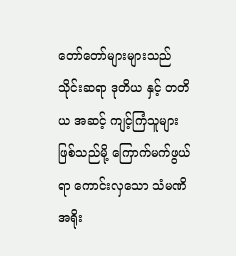တော်တော်များများသည် သိုင်းဆရာ ဒုတိယ နှင့် တတိယ အဆင့် ကျင့်ကြံသူများဖြစ်သည်မို့ ကြောက်မက်ဖွယ်ရာ ကောင်းလှသော သံမဏိအရိုး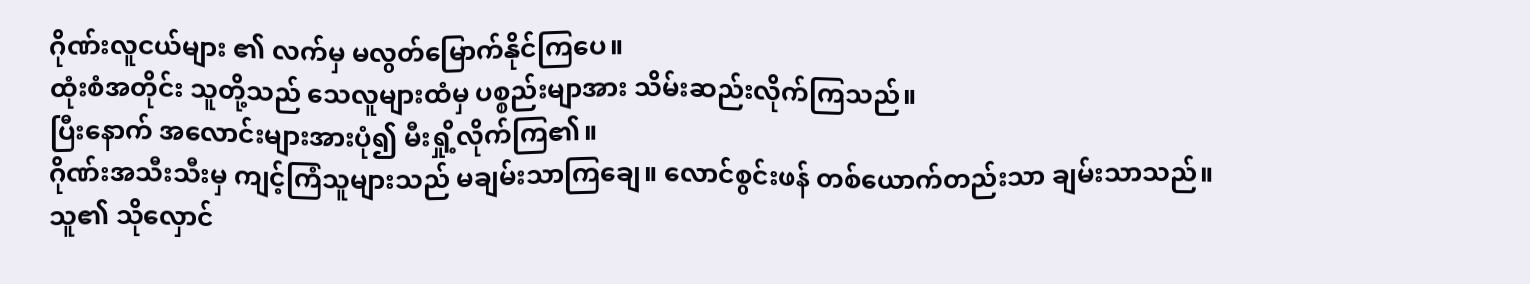ဂိုဏ်းလူငယ်များ ၏ လက်မှ မလွတ်မြောက်နိုင်ကြပေ။
ထုံးစံအတိုင်း သူတို့သည် သေလူများထံမှ ပစ္စည်းမျာအား သိမ်းဆည်းလိုက်ကြသည်။
ပြီးနောက် အလောင်းများအားပုံ၍ မီးရှို့လိုက်ကြ၏။
ဂိုဏ်းအသီးသီးမှ ကျင့်ကြံသူများသည် မချမ်းသာကြချေ။ လောင်စွင်းဖန် တစ်ယောက်တည်းသာ ချမ်းသာသည်။ သူ၏ သိုလှောင်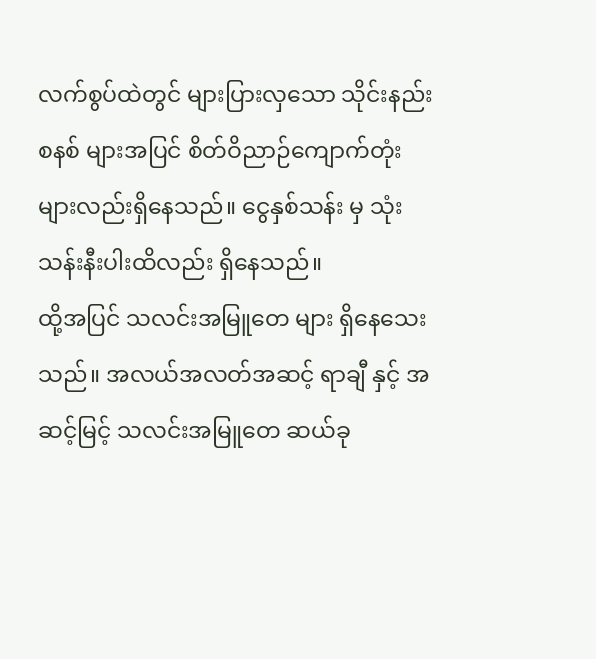လက်စွပ်ထဲတွင် များပြားလှသော သိုင်းနည်းစနစ် များအပြင် စိတ်ဝိညာဉ်ကျောက်တုံး များလည်းရှိနေသည်။ ငွေနှစ်သန်း မှ သုံးသန်းနီးပါးထိလည်း ရှိနေသည်။
ထို့အပြင် သလင်းအမြူတေ များ ရှိနေသေးသည်။ အလယ်အလတ်အဆင့် ရာချီ နှင့် အဆင့်မြင့် သလင်းအမြူတေ ဆယ်ခု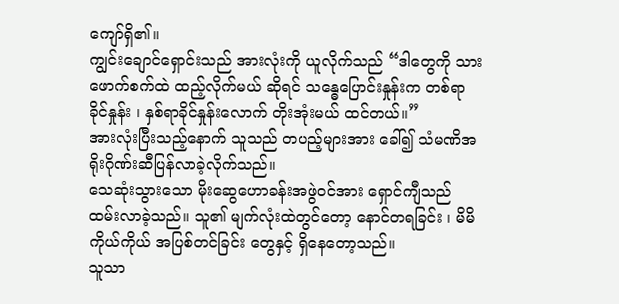ကျော်ရှိ၏။
ကျွင်းချောင်ရှောင်းသည် အားလုံးကို ယူလိုက်သည် “ဒါတွေကို သားဖောက်စက်ထဲ ထည့်လိုက်မယ် ဆိုရင် သန္ဓေပြောင်းနှုန်းက တစ်ရာခိုင်နှုန်း ၊ နှစ်ရာခိုင်နှုန်းလောက် တိုးအုံးမယ် ထင်တယ်။”
အားလုံးပြီးသည့်နောက် သူသည် တပည့်များအား ခေါ်၍ သံမဏိအရိုးဂိုဏ်းဆီပြန်လာခဲ့လိုက်သည်။
သေဆုံးသွားသော မိုးဆွေဟောခန်းအဖွဲဝင်အား ရှောင်ကျီသည် ထမ်းလာခဲ့သည်။ သူ၏ မျက်လုံးထဲတွင်တော့ နောင်တရခြင်း ၊ မိမိကိုယ်ကိုယ် အပြစ်တင်ခြင်း တွေနှင့် ရှိနေတော့သည်။
သူသာ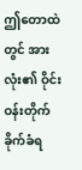ဤတောထဲတွင် အားလုံး၏ ဝိုင်းဝန်းတိုက်ခိုက်ခံရ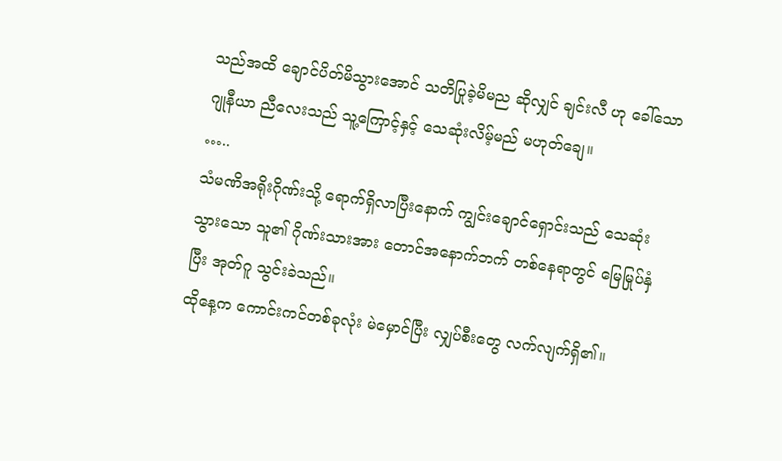သည်အထိ ချောင်ပိတ်မိသွားအောင် သတိပြုခဲ့မိမည ဆိုလျှင် ချင်းလီ ဟု ခေါ်သော ဂျုနီယာ ညီလေးသည် သူ့ကြောင့်နှင့် သေဆုံးလိမ့်မည် မဟုတ်ချေ။
…..
သံမဏိအရိုးဂိုဏ်းသို့ ရောက်ရှိလာပြီးနောက် ကျွင်းချောင်ရှောင်းသည် သေဆုံးသွားသော သူ၏ ဂိုဏ်းသားအား တောင်အနောက်ဘက် တစ်နေရာတွင် မြေမြုပ်နှံပြီး အုတ်ဂူ သွင်းခဲသည်။
ထိုနေ့က ကောင်းကင်တစ်ခုလုံး မဲမှောင်ပြီး လျှပ်စီးတွေ လက်လျက်ရှိ၏။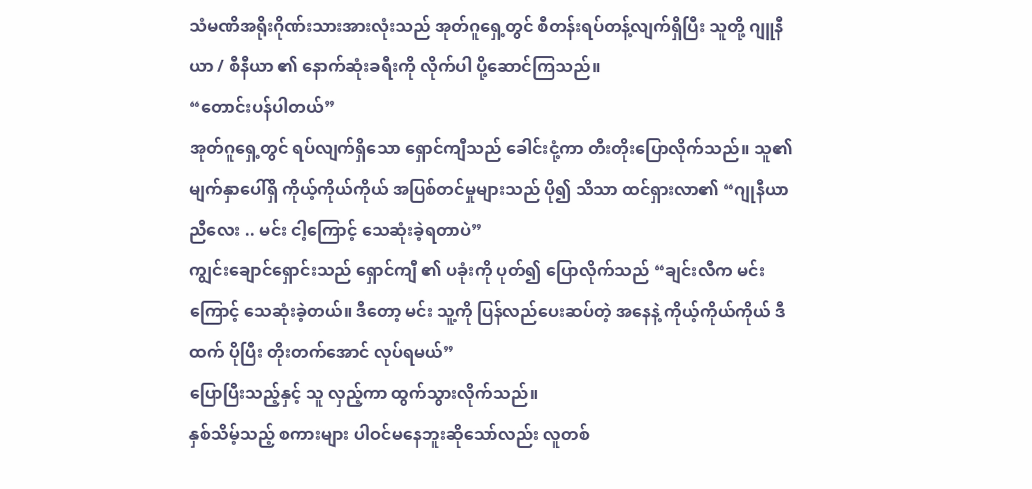သံမဏိအရိုးဂိုဏ်းသားအားလုံးသည် အုတ်ဂူရှေ့တွင် စီတန်းရပ်တန့်လျက်ရှိပြီး သူတို့ ဂျူနီယာ / စီနီယာ ၏ နောက်ဆုံးခရီးကို လိုက်ပါ ပို့ဆောင်ကြသည်။
“တောင်းပန်ပါတယ်”
အုတ်ဂူရှေ့တွင် ရပ်လျက်ရှိသော ရှောင်ကျီသည် ခေါင်းငုံ့ကာ တီးတိုးပြောလိုက်သည်။ သူ၏ မျက်နှာပေါ်ရှိ ကိုယ့်ကိုယ်ကိုယ် အပြစ်တင်မှုများသည် ပို၍ သိသာ ထင်ရှားလာ၏ “ဂျုနီယာညီလေး .. မင်း ငါ့ကြောင့် သေဆုံးခဲ့ရတာပဲ”
ကျွင်းချောင်ရှောင်းသည် ရှောင်ကျီ ၏ ပခုံးကို ပုတ်၍ ပြောလိုက်သည် “ချင်းလီက မင်းကြောင့် သေဆုံးခဲ့တယ်။ ဒီတော့ မင်း သူ့ကို ပြန်လည်ပေးဆပ်တဲ့ အနေနဲ့ ကိုယ့်ကိုယ်ကိုယ် ဒီထက် ပိုပြီး တိုးတက်အောင် လုပ်ရမယ်”
ပြောပြီးသည့်နှင့် သူ လှည့်ကာ ထွက်သွားလိုက်သည်။
နှစ်သိမ့်သည့် စကားများ ပါဝင်မနေဘူးဆိုသော်လည်း လူတစ်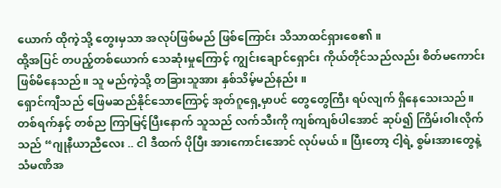ယောက် ထိုကဲ့သို့ တွေးမှသာ အလုပ်ဖြစ်မည် ဖြစ်ကြောင်း သိသာထင်ရှားစေ၏။
ထို့အပြင် တပည့်တစ်ယောက် သေဆုံးမှုကြောင့် ကျွင်းချောင်ရှောင်း ကိုယ်တိုင်သည်လည်း စိတ်မကောင်း ဖြစ်မိနေသည်။ သူ မည်ကဲ့သို့ တခြားသူအား နှစ်သိမ့်မည်နည်း။
ရှောင်ကျီသည် ဖြေမဆည်နိုင်သောကြောင့် အုတ်ဂူရှေ့မှာပင် တွေတွေကြီး ရပ်လျက် ရှိနေသေးသည်။
တစ်ရက်နှင့် တစ်ည ကြာမြင့်ပြီးနောက် သူသည် လက်သီးကို ကျစ်ကျစ်ပါအောင် ဆုပ်၍ ကြိမ်းဝါးလိုက်သည် “ဂျုနီယာညီလေး .. ငါ ဒီထက် ပိုပြီး အားကောင်းအောင် လုပ်မယ်။ ပြီးတော့ ငါ့ရဲ့ စွမ်းအားတွေနဲ့ သံမဏိအ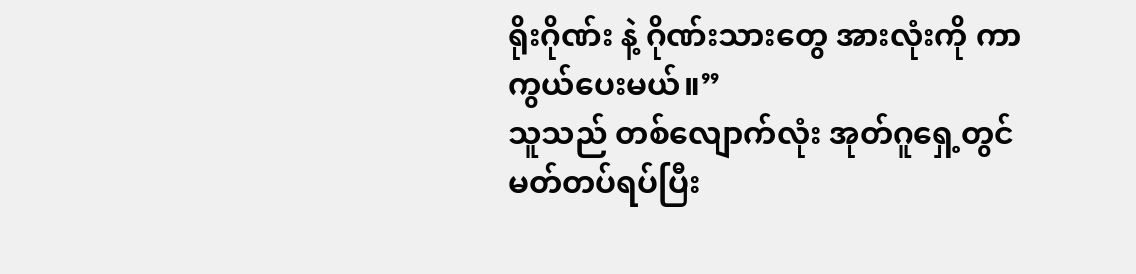ရိုးဂိုဏ်း နဲ့ ဂိုဏ်းသားတွေ အားလုံးကို ကာကွယ်ပေးမယ်။”
သူသည် တစ်လျောက်လုံး အုတ်ဂူရှေ့တွင် မတ်တပ်ရပ်ပြီး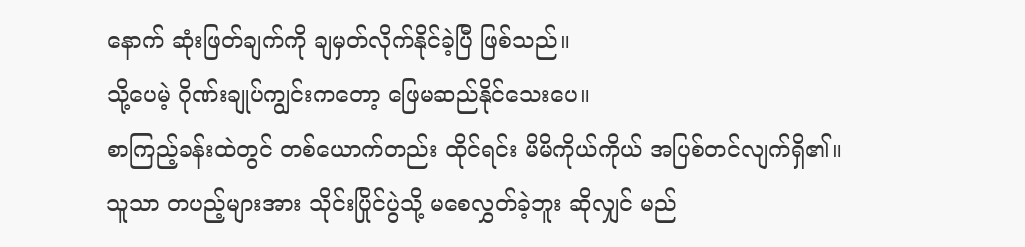နောက် ဆုံးဖြတ်ချက်ကို ချမှတ်လိုက်နိုင်ခဲ့ပြီ ဖြစ်သည်။
သို့ပေမဲ့ ဂိုဏ်းချုပ်ကျွင်းကတော့ ဖြေမဆည်နိုင်သေးပေ။
စာကြည့်ခန်းထဲတွင် တစ်ယောက်တည်း ထိုင်ရင်း မိမိကိုယ်ကိုယ် အပြစ်တင်လျက်ရှိ၏။
သူသာ တပည့်များအား သိုင်းပြိုင်ပွဲသို့ မစေလွှတ်ခဲ့ဘူး ဆိုလျှင် မည်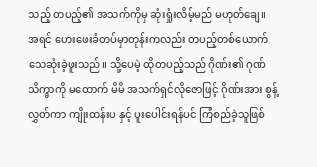သည့် တပည့်၏ အသက်ကိုမှ ဆုံးရှုံးလိမ့်မည် မဟုတ်ချေ။
အရင် ဟေးဖေးခံတပ်မှာတုန်းကလည်း တပည့်တစ်ယောက် သေဆုံးခဲ့ဖူးသည်။ သို့ပေမဲ့ ထိုတပည့်သည် ဂိုဏ်း၏ ဂုဏ်သိက္ခာကို မထောက် မိမိ အသက်ရှင်လိုဇောဖြင့် ဂိုဏ်းအား စွန့်လွှတ်ကာ ကျိုးထန်းပ နှင့် ပူးပေါင်းရန်ပင် ကြံစည်ခဲ့သူဖြစ်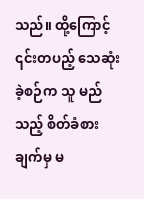သည်။ ထို့ကြောင့် ၎င်းတပည့် သေဆုံးခဲ့စဉ်က သူ မည်သည့် စိတ်ခံစားချက်မှ မ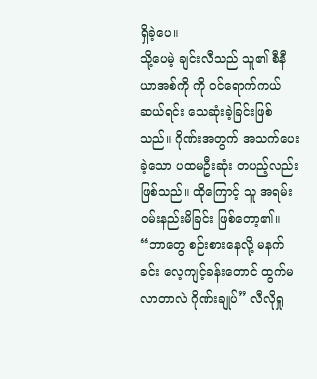ရှိခဲ့ပေ။
သို့ပေမဲ့ ချင်းလီသည် သူ၏ စီနီယာအစ်ကို ကို ဝင်ရောက်ကယ်ဆယ်ရင်း သေဆုံးခဲ့ခြင်းဖြစ်သည်။ ဂိုဏ်းအတွက် အသက်ပေးခဲ့သော ပထမဦးဆုံး တပည့်လည်း ဖြစ်သည်။ ထိုကြောင့် သူ အရမ်း ဝမ်းနည်းမိခြင်း ဖြစ်တော့၏။
“ဘာတွေ စဉ်းစားနေလို့ မနက်ခင်း လေ့ကျင့်ခန်းတောင် ထွက်မလာတာလဲ ဂိုဏ်းချုပ်” လီလိုရှု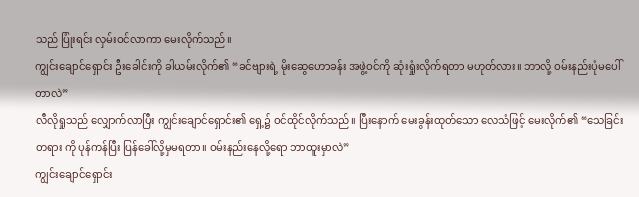သည် ပြုံးရင်း လှမ်းဝင်လာကာ မေးလိုက်သည်။
ကျွင်းချောင်ရှောင်း ဦးခေါင်းကို ခါယမ်းလိုက်၏ “ခင်ဗျားရဲ့ မိုးဆွေဟောခန်း အဖွဲ့ဝင်ကို ဆုံးရှုံးလိုက်ရတာ မဟုတ်လား။ ဘာလို့ ဝမ်းနည်းပုံမပေါ်တာလဲ”
လီလိုရှုသည် လျှောက်လာပြီး ကျွင်းချောင်ရှောင်း၏ ရှေ့၌ ဝင်ထိုင်လိုက်သည်။ ပြီးနောက် မေးခွန်းထုတ်သော လေသံဖြင့် မေးလိုက်၏ “သေခြင်းတရား ကို ပုန်ကန်ပြီး ပြန်ခေါ်လို့မှမရတာ။ ဝမ်းနည်းနေလို့ရော ဘာထူးမှာလဲ”
ကျွင်းချောင်ရှောင်း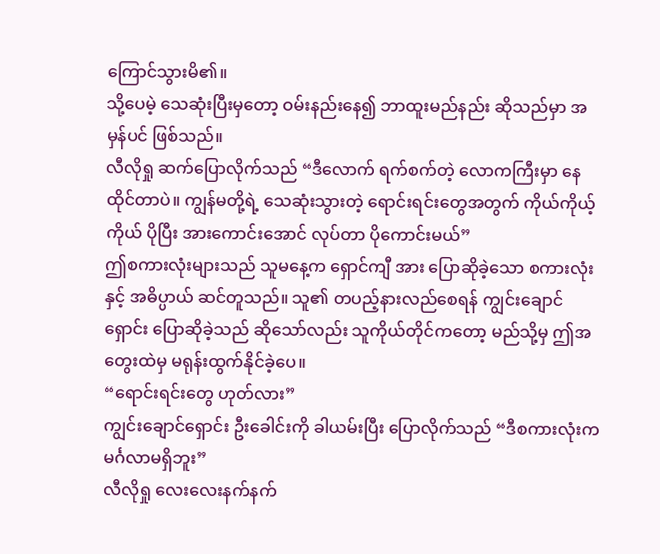ကြောင်သွားမိ၏။
သို့ပေမဲ့ သေဆုံးပြီးမှတော့ ဝမ်းနည်းနေ၍ ဘာထူးမည်နည်း ဆိုသည်မှာ အမှန်ပင် ဖြစ်သည်။
လီလိုရှု ဆက်ပြောလိုက်သည် “ဒီလောက် ရက်စက်တဲ့ လောကကြီးမှာ နေထိုင်တာပဲ။ ကျွန်မတို့ရဲ့ သေဆုံးသွားတဲ့ ရောင်းရင်းတွေအတွက် ကိုယ်ကိုယ့်ကိုယ် ပိုပြီး အားကောင်းအောင် လုပ်တာ ပိုကောင်းမယ်”
ဤစကားလုံးများသည် သူမနေ့က ရှောင်ကျီ အား ပြောဆိုခဲ့သော စကားလုံးနှင့် အဓိပ္ပာယ် ဆင်တူသည်။ သူ၏ တပည့်နားလည်စေရန် ကျွင်းချောင်ရှောင်း ပြောဆိုခဲ့သည် ဆိုသော်လည်း သူကိုယ်တိုင်ကတော့ မည်သို့မှ ဤအတွေးထဲမှ မရုန်းထွက်နိုင်ခဲ့ပေ။
“ရောင်းရင်းတွေ ဟုတ်လား”
ကျွင်းချောင်ရှောင်း ဦးခေါင်းကို ခါယမ်းပြီး ပြောလိုက်သည် “ဒီစကားလုံးက မင်္ဂလာမရှိဘူး”
လီလိုရှု လေးလေးနက်နက်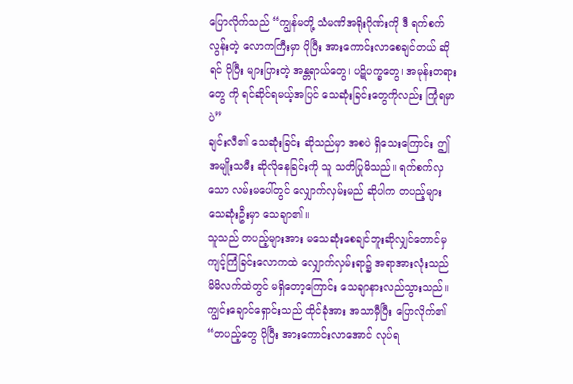ပြောလိုက်သည် “ကျွန်မတို့ သံမဏိအရိုးဂိုဏ်းကို ဒီ ရက်စက်လွန်းတဲ့ လောကကြီးမှာ ပိုပြီး အားကောင်းလာစေချင်တယ် ဆိုရင် ပိုပြီး များပြားတဲ့ အန္တရာယ်တွေ၊ ပဋိပက္ခတွေ၊ အမုန်းတရားတွေ ကို ရင်ဆိုင်ရမယ့်အပြင် သေဆုံးခြင်းတွေကိုလည်း ကြုံရမှာပဲ”
ချင်းလီ၏ သေဆုံးခြင်း ဆိုသည်မှာ အစပဲ ရှိသေးကြောင်း ဤအမျိုးသမီး ဆိုလိုနေခြင်းကို သူ သတိပြုမိသည်။ ရက်စက်လှသော လမ်းမပေါ်တွင် လျှောက်လှမ်းမည် ဆိုပါက တပည့်များ သေဆုံးဦးမှာ သေချာ၏။
သူသည် တပည့်များအား မသေဆုံးစေချင်ဘူးဆိုလျှင်တောင်မှ ကျင့်ကြံခြင်းလောကထဲ လျှောက်လှမ်းရာ၌ အရာအားလုံးသည် မိမိလက်ထဲတွင် မရှိတော့ကြောင်း သေချာနားလည်သွားသည်။
ကျွင်းချောင်ရှောင်းသည် ထိုင်ခုံအား အသာမှီပြီး ပြောလိုက်၏ “တပည့်တွေ ပိုပြီး အားကောင်းလာအောင် လုပ်ရ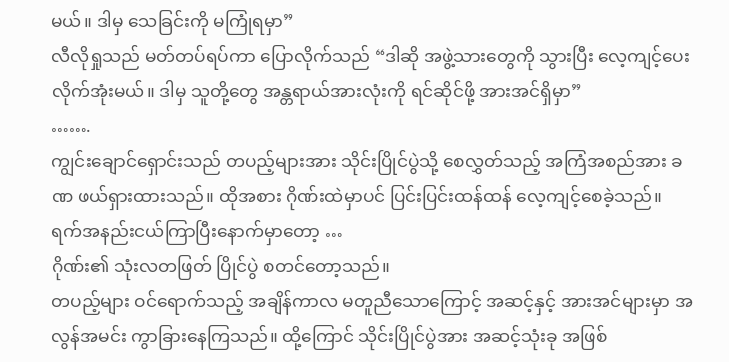မယ်။ ဒါမှ သေခြင်းကို မကြုံရမှာ”
လီလိုရှုသည် မတ်တပ်ရပ်ကာ ပြောလိုက်သည် “ဒါဆို အဖွဲ့သားတွေကို သွားပြီး လေ့ကျင့်ပေးလိုက်အုံးမယ်။ ဒါမှ သူတို့တွေ အန္တရာယ်အားလုံးကို ရင်ဆိုင်ဖို့ အားအင်ရှိမှာ”
…….
ကျွင်းချောင်ရှောင်းသည် တပည့်များအား သိုင်းပြိုင်ပွဲသို့ စေလွှတ်သည့် အကြံအစည်အား ခဏ ဖယ်ရှားထားသည်။ ထိုအစား ဂိုဏ်းထဲမှာပင် ပြင်းပြင်းထန်ထန် လေ့ကျင့်စေခဲ့သည်။
ရက်အနည်းငယ်ကြာပြီးနောက်မှာတော့ …
ဂိုဏ်း၏ သုံးလတဖြတ် ပြိုင်ပွဲ စတင်တော့သည်။
တပည့်များ ဝင်ရောက်သည့် အချိန်ကာလ မတူညီသောကြောင့် အဆင့်နှင့် အားအင်များမှာ အလွန်အမင်း ကွာခြားနေကြသည်။ ထို့ကြောင် သိုင်းပြိုင်ပွဲအား အဆင့်သုံးခု အဖြစ်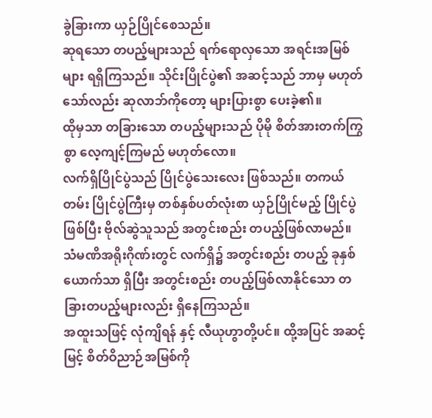ခွဲခြားကာ ယှဉ်ပြိုင်စေသည်။
ဆုရသော တပည့်များသည် ရက်ရောလှသော အရင်းအမြစ်များ ရရှိကြသည်။ သိုင်းပြိုင်ပွဲ၏ အဆင့်သည် ဘာမှ မဟုတ်သော်လည်း ဆုလာဘ်ကိုတော့ များပြားစွာ ပေးခဲ့၏။
ထိုမှသာ တခြားသော တပည့်များသည် ပိုမို စိတ်အားတက်ကြွစွာ လေ့ကျင့်ကြမည် မဟုတ်လော။
လက်ရှိပြိုင်ပွဲသည် ပြိုင်ပွဲသေးလေး ဖြစ်သည်။ တကယ်တမ်း ပြိုင်ပွဲကြီးမှ တစ်နှစ်ပတ်လုံးစာ ယှဉ်ပြိုင်မည့် ပြိုင်ပွဲ ဖြစ်ပြီး ဗိုလ်ဆွဲသူသည် အတွင်းစည်း တပည့်ဖြစ်လာမည်။
သံမဏိအရိုးဂိုဏ်းတွင် လက်ရှိ၌ အတွင်းစည်း တပည့် ခုနှစ်ယောက်သာ ရှိပြီး အတွင်းစည်း တပည့်ဖြစ်လာနိုင်သော တခြားတပည့်များလည်း ရှိနေကြသည်။
အထူးသဖြင့် လုံကျိရန် နှင့် လီယုဟွာတို့ပင်။ ထို့အပြင် အဆင့်မြင့် စိတ်ဝိညာဉ်အမြစ်ကို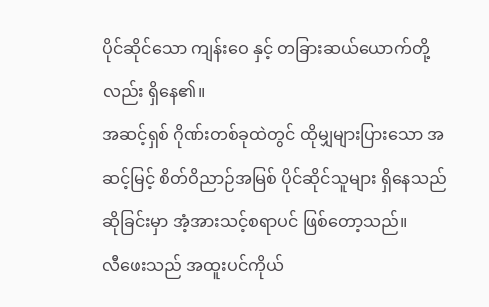ပိုင်ဆိုင်သော ကျန်းဝေ နှင့် တခြားဆယ်ယောက်တို့ လည်း ရှိနေ၏။
အဆင့်ရှစ် ဂိုဏ်းတစ်ခုထဲတွင် ထိုမျှများပြားသော အဆင့်မြင့် စိတ်ဝိညာဉ်အမြစ် ပိုင်ဆိုင်သူများ ရှိနေသည် ဆိုခြင်းမှာ အံ့အားသင့်စရာပင် ဖြစ်တော့သည်။
လီဖေးသည် အထူးပင်ကိုယ်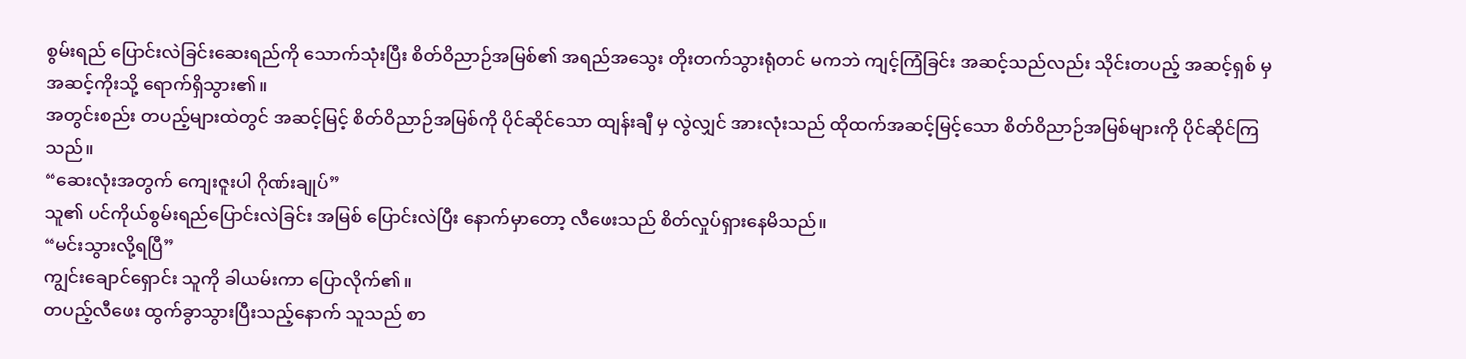စွမ်းရည် ပြောင်းလဲခြင်းဆေးရည်ကို သောက်သုံးပြီး စိတ်ဝိညာဉ်အမြစ်၏ အရည်အသွေး တိုးတက်သွားရုံတင် မကဘဲ ကျင့်ကြံခြင်း အဆင့်သည်လည်း သိုင်းတပည့် အဆင့်ရှစ် မှ အဆင့်ကိုးသို့ ရောက်ရှိသွား၏။
အတွင်းစည်း တပည့်များထဲတွင် အဆင့်မြင့် စိတ်ဝိညာဉ်အမြစ်ကို ပိုင်ဆိုင်သော ထျန်းချီ မှ လွဲလျှင် အားလုံးသည် ထိုထက်အဆင့်မြင့်သော စိတ်ဝိညာဉ်အမြစ်များကို ပိုင်ဆိုင်ကြသည်။
“ဆေးလုံးအတွက် ကျေးဇူးပါ ဂိုဏ်းချုပ်”
သူ၏ ပင်ကိုယ်စွမ်းရည်ပြောင်းလဲခြင်း အမြစ် ပြောင်းလဲပြီး နောက်မှာတော့ လီဖေးသည် စိတ်လှုပ်ရှားနေမိသည်။
“မင်းသွားလို့ရပြီ”
ကျွင်းချောင်ရှောင်း သူကို ခါယမ်းကာ ပြောလိုက်၏။
တပည့်လီဖေး ထွက်ခွာသွားပြီးသည့်နောက် သူသည် စာ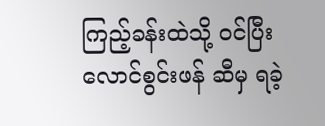ကြည့်ခန်းထဲသို့ ဝင်ပြီး လောင်စွင်းဖန် ဆီမှ ရခဲ့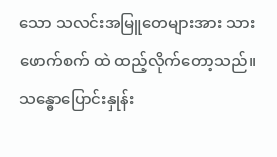သော သလင်းအမြူတေများအား သားဖောက်စက် ထဲ ထည့်လိုက်တော့သည်။
သန္ဓောပြောင်းနှုန်း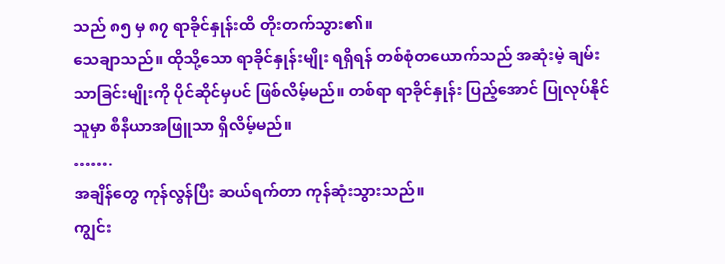သည် ၈၅ မှ ၈၇ ရာခိုင်နှုန်းထိ တိုးတက်သွား၏။
သေချာသည်။ ထိုသို့သော ရာခိုင်နှုန်းမျိုး ရရှိရန် တစ်စုံတယောက်သည် အဆုံးမဲ့ ချမ်းသာခြင်းမျိုးကို ပိုင်ဆိုင်မှပင် ဖြစ်လိမ့်မည်။ တစ်ရာ ရာခိုင်နှုန်း ပြည့်အောင် ပြုလုပ်နိုင်သူမှာ စီနီယာအဖြူသာ ရှိလိမ့်မည်။
…….
အချိန်တွေ ကုန်လွန်ပြီး ဆယ်ရက်တာ ကုန်ဆုံးသွားသည်။
ကျွင်း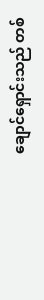ချောင်ရှောင်းသည် တစ်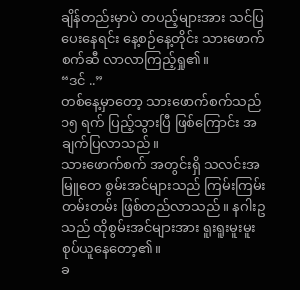ချိန်တည်းမှာပဲ တပည့်များအား သင်ပြပေးနေရင်း နေ့စဉ်နေ့တိုင်း သားဖောက်စက်ဆီ လာလာကြည့်ရှု၏။
“ဒင် ..”
တစ်နေ့မှာတော့ သားဖောက်စက်သည် ၁၅ ရက် ပြည့်သွားပြီ ဖြစ်ကြောင်း အချက်ပြလာသည်။
သားဖောက်စက် အတွင်းရှိ သလင်းအမြူတေ စွမ်းအင်များသည် ကြမ်းကြမ်းတမ်းတမ်း ဖြစ်တည်လာသည်။ နဂါးဥသည် ထိုစွမ်းအင်များအား ရူးရူးမူးမူး စုပ်ယူနေတော့၏။
ခ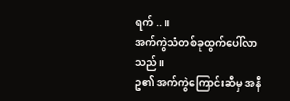ရက် ..။
အက်ကွဲသံတစ်ခုထွက်ပေါ်လာသည်။
ဥ၏ အက်ကွဲကြောင်းဆီမှ အနီ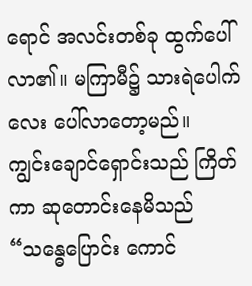ရောင် အလင်းတစ်ခု ထွက်ပေါ်လာ၏။ မကြာမီ၌ သားရဲပေါက်လေး ပေါ်လာတော့မည်။
ကျွင်းချောင်ရှောင်းသည် ကြိတ်ကာ ဆုတောင်းနေမိသည် “သန္ဓေပြောင်း ကောင်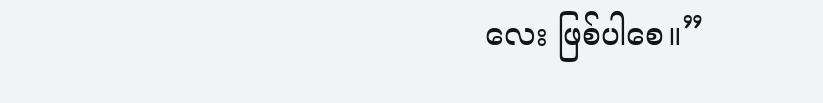လေး ဖြစ်ပါစေ။”